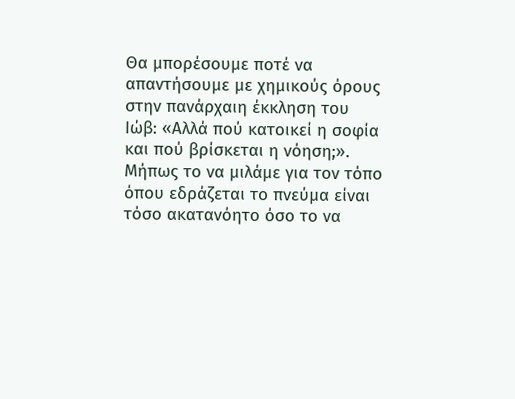Θα μπορέσουμε ποτέ να απαντήσουμε με χημικούς όρους στην πανάρχαιη έκκληση του Ιώβ: «Αλλά πού κατοικεί η σοφία και πού βρίσκεται η νόηση;». Μήπως το να μιλάμε για τον τόπο όπου εδράζεται το πνεύμα είναι τόσο ακατανόητο όσο το να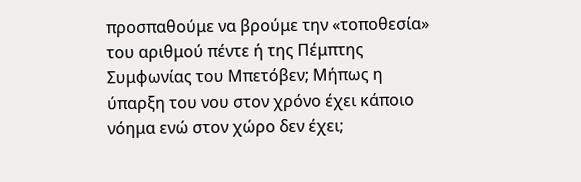προσπαθούμε να βρούμε την «τοποθεσία» του αριθμού πέντε ή της Πέμπτης Συμφωνίας του Μπετόβεν; Μήπως η ύπαρξη του νου στον χρόνο έχει κάποιο νόημα ενώ στον χώρο δεν έχει;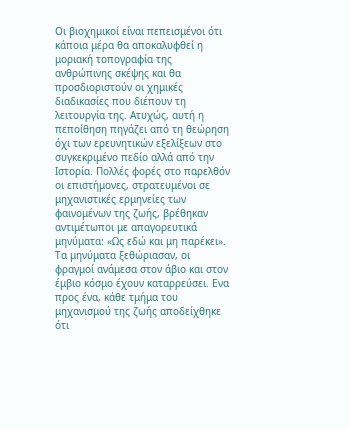Οι βιοχημικοί είναι πεπεισμένοι ότι κάποια μέρα θα αποκαλυφθεί η μοριακή τοπογραφία της ανθρώπινης σκέψης και θα προσδιοριστούν οι χημικές διαδικασίες που διέπουν τη λειτουργία της. Ατυχώς, αυτή η πεποίθηση πηγάζει από τη θεώρηση όχι των ερευνητικών εξελίξεων στο συγκεκριμένο πεδίο αλλά από την Ιστορία. Πολλές φορές στο παρελθόν οι επιστήμονες, στρατευμένοι σε μηχανιστικές ερμηνείες των φαινομένων της ζωής, βρέθηκαν αντιμέτωποι με απαγορευτικά μηνύματα: «Ως εδώ και μη παρέκει». Τα μηνύματα ξεθώριασαν, οι φραγμοί ανάμεσα στον άβιο και στον έμβιο κόσμο έχουν καταρρεύσει. Ενα προς ένα, κάθε τμήμα του μηχανισμού της ζωής αποδείχθηκε ότι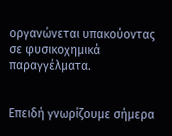οργανώνεται υπακούοντας σε φυσικοχημικά παραγγέλματα.


Επειδή γνωρίζουμε σήμερα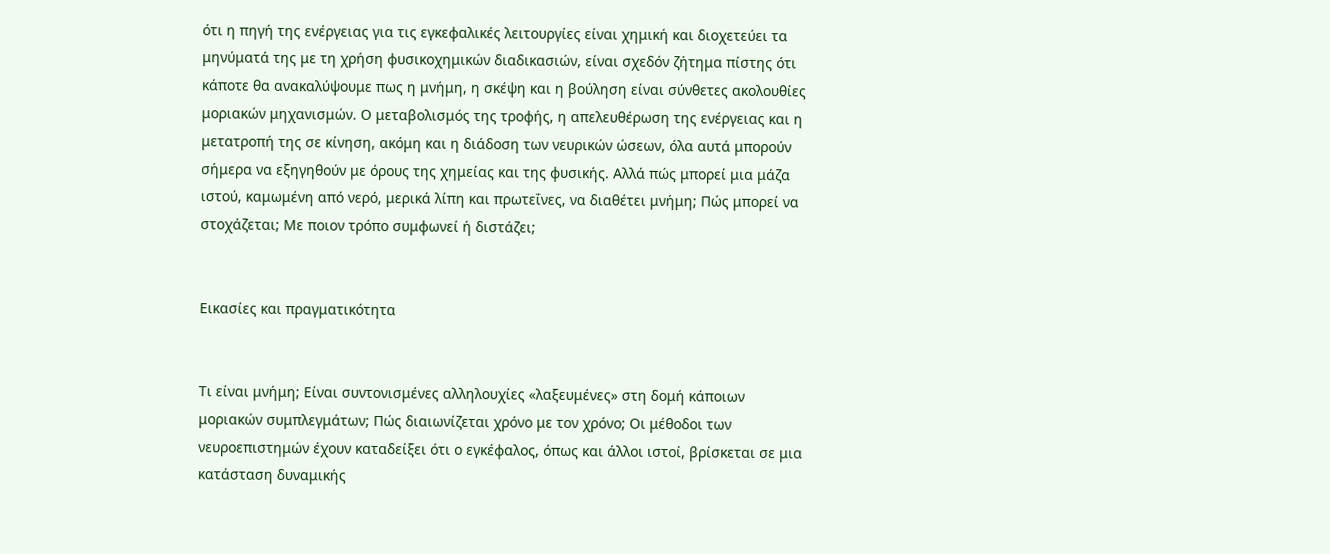ότι η πηγή της ενέργειας για τις εγκεφαλικές λειτουργίες είναι χημική και διοχετεύει τα μηνύματά της με τη χρήση φυσικοχημικών διαδικασιών, είναι σχεδόν ζήτημα πίστης ότι κάποτε θα ανακαλύψουμε πως η μνήμη, η σκέψη και η βούληση είναι σύνθετες ακολουθίες μοριακών μηχανισμών. Ο μεταβολισμός της τροφής, η απελευθέρωση της ενέργειας και η μετατροπή της σε κίνηση, ακόμη και η διάδοση των νευρικών ώσεων, όλα αυτά μπορούν σήμερα να εξηγηθούν με όρους της χημείας και της φυσικής. Αλλά πώς μπορεί μια μάζα ιστού, καμωμένη από νερό, μερικά λίπη και πρωτεΐνες, να διαθέτει μνήμη; Πώς μπορεί να στοχάζεται; Με ποιον τρόπο συμφωνεί ή διστάζει;


Εικασίες και πραγματικότητα


Τι είναι μνήμη; Είναι συντονισμένες αλληλουχίες «λαξευμένες» στη δομή κάποιων μοριακών συμπλεγμάτων; Πώς διαιωνίζεται χρόνο με τον χρόνο; Οι μέθοδοι των νευροεπιστημών έχουν καταδείξει ότι ο εγκέφαλος, όπως και άλλοι ιστοί, βρίσκεται σε μια κατάσταση δυναμικής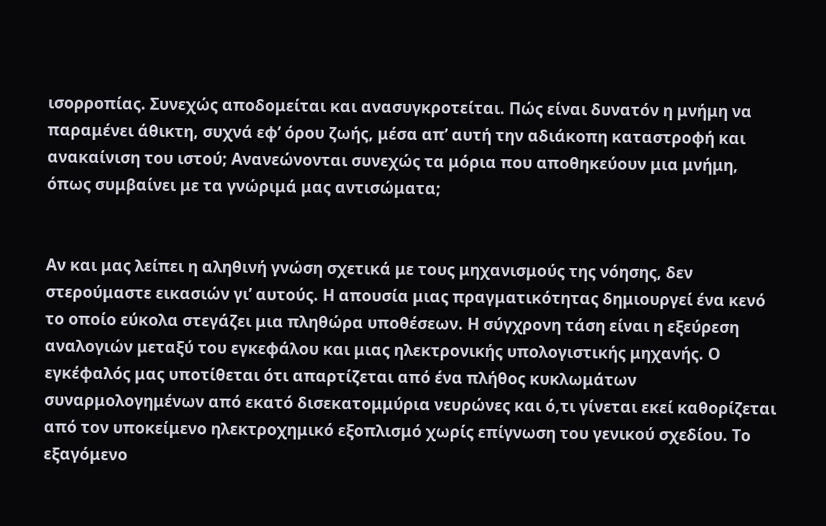ισορροπίας. Συνεχώς αποδομείται και ανασυγκροτείται. Πώς είναι δυνατόν η μνήμη να παραμένει άθικτη, συχνά εφ’ όρου ζωής, μέσα απ’ αυτή την αδιάκοπη καταστροφή και ανακαίνιση του ιστού; Ανανεώνονται συνεχώς τα μόρια που αποθηκεύουν μια μνήμη, όπως συμβαίνει με τα γνώριμά μας αντισώματα;


Αν και μας λείπει η αληθινή γνώση σχετικά με τους μηχανισμούς της νόησης, δεν στερούμαστε εικασιών γι’ αυτούς. Η απουσία μιας πραγματικότητας δημιουργεί ένα κενό το οποίο εύκολα στεγάζει μια πληθώρα υποθέσεων. Η σύγχρονη τάση είναι η εξεύρεση αναλογιών μεταξύ του εγκεφάλου και μιας ηλεκτρονικής υπολογιστικής μηχανής. Ο εγκέφαλός μας υποτίθεται ότι απαρτίζεται από ένα πλήθος κυκλωμάτων συναρμολογημένων από εκατό δισεκατομμύρια νευρώνες και ό,τι γίνεται εκεί καθορίζεται από τον υποκείμενο ηλεκτροχημικό εξοπλισμό χωρίς επίγνωση του γενικού σχεδίου. Το εξαγόμενο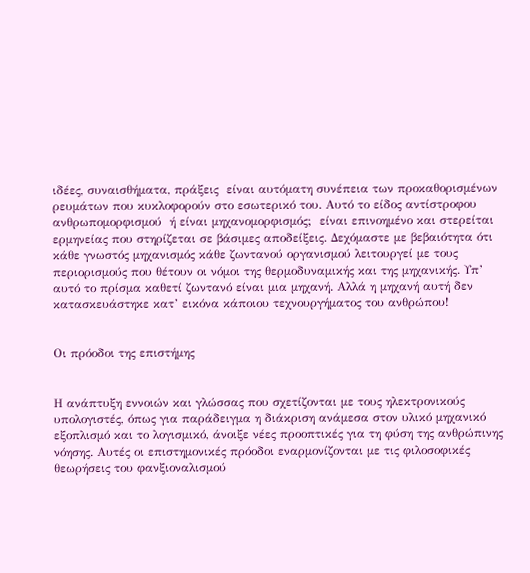ιδέες, συναισθήματα, πράξεις  είναι αυτόματη συνέπεια των προκαθορισμένων ρευμάτων που κυκλοφορούν στο εσωτερικό του. Αυτό το είδος αντίστροφου ανθρωπομορφισμού  ή είναι μηχανομορφισμός;  είναι επινοημένο και στερείται ερμηνείας που στηρίζεται σε βάσιμες αποδείξεις. Δεχόμαστε με βεβαιότητα ότι κάθε γνωστός μηχανισμός κάθε ζωντανού οργανισμού λειτουργεί με τους περιορισμούς που θέτουν οι νόμοι της θερμοδυναμικής και της μηχανικής. Υπ’ αυτό το πρίσμα καθετί ζωντανό είναι μια μηχανή. Αλλά η μηχανή αυτή δεν κατασκευάστηκε κατ’ εικόνα κάποιου τεχνουργήματος του ανθρώπου!


Οι πρόοδοι της επιστήμης


Η ανάπτυξη εννοιών και γλώσσας που σχετίζονται με τους ηλεκτρονικούς υπολογιστές, όπως για παράδειγμα η διάκριση ανάμεσα στον υλικό μηχανικό εξοπλισμό και το λογισμικό, άνοιξε νέες προοπτικές για τη φύση της ανθρώπινης νόησης. Αυτές οι επιστημονικές πρόοδοι εναρμονίζονται με τις φιλοσοφικές θεωρήσεις του φανξιοναλισμού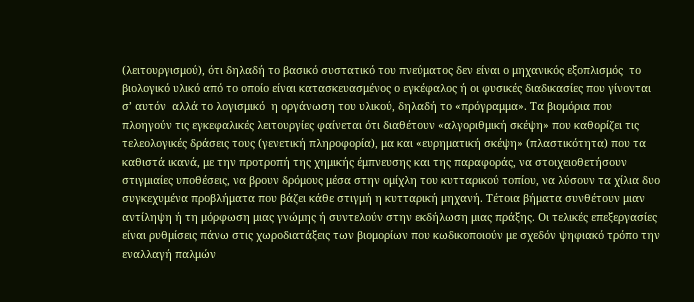(λειτουργισμού), ότι δηλαδή το βασικό συστατικό του πνεύματος δεν είναι ο μηχανικός εξοπλισμός  το βιολογικό υλικό από το οποίο είναι κατασκευασμένος ο εγκέφαλος ή οι φυσικές διαδικασίες που γίνονται σ’ αυτόν  αλλά το λογισμικό  η οργάνωση του υλικού, δηλαδή το «πρόγραμμα». Τα βιομόρια που πλοηγούν τις εγκεφαλικές λειτουργίες φαίνεται ότι διαθέτουν «αλγοριθμική σκέψη» που καθορίζει τις τελεολογικές δράσεις τους (γενετική πληροφορία), μα και «ευρηματική σκέψη» (πλαστικότητα) που τα καθιστά ικανά, με την προτροπή της χημικής έμπνευσης και της παραφοράς, να στοιχειοθετήσουν στιγμιαίες υποθέσεις, να βρουν δρόμους μέσα στην ομίχλη του κυτταρικού τοπίου, να λύσουν τα χίλια δυο συγκεχυμένα προβλήματα που βάζει κάθε στιγμή η κυτταρική μηχανή. Τέτοια βήματα συνθέτουν μιαν αντίληψη ή τη μόρφωση μιας γνώμης ή συντελούν στην εκδήλωση μιας πράξης. Οι τελικές επεξεργασίες είναι ρυθμίσεις πάνω στις χωροδιατάξεις των βιομορίων που κωδικοποιούν με σχεδόν ψηφιακό τρόπο την εναλλαγή παλμών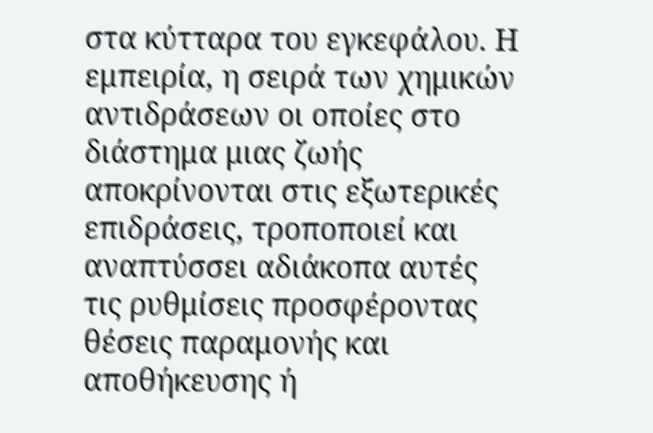στα κύτταρα του εγκεφάλου. Η εμπειρία, η σειρά των χημικών αντιδράσεων οι οποίες στο διάστημα μιας ζωής αποκρίνονται στις εξωτερικές επιδράσεις, τροποποιεί και αναπτύσσει αδιάκοπα αυτές τις ρυθμίσεις προσφέροντας θέσεις παραμονής και αποθήκευσης ή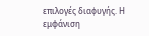επιλογές διαφυγής. Η εμφάνιση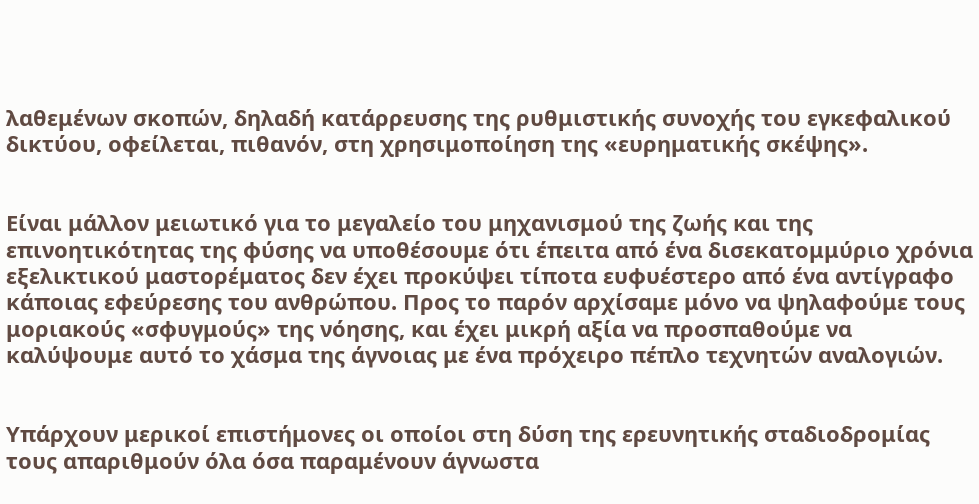λαθεμένων σκοπών, δηλαδή κατάρρευσης της ρυθμιστικής συνοχής του εγκεφαλικού δικτύου, οφείλεται, πιθανόν, στη χρησιμοποίηση της «ευρηματικής σκέψης».


Είναι μάλλον μειωτικό για το μεγαλείο του μηχανισμού της ζωής και της επινοητικότητας της φύσης να υποθέσουμε ότι έπειτα από ένα δισεκατομμύριο χρόνια εξελικτικού μαστορέματος δεν έχει προκύψει τίποτα ευφυέστερο από ένα αντίγραφο κάποιας εφεύρεσης του ανθρώπου. Προς το παρόν αρχίσαμε μόνο να ψηλαφούμε τους μοριακούς «σφυγμούς» της νόησης, και έχει μικρή αξία να προσπαθούμε να καλύψουμε αυτό το χάσμα της άγνοιας με ένα πρόχειρο πέπλο τεχνητών αναλογιών.


Υπάρχουν μερικοί επιστήμονες οι οποίοι στη δύση της ερευνητικής σταδιοδρομίας τους απαριθμούν όλα όσα παραμένουν άγνωστα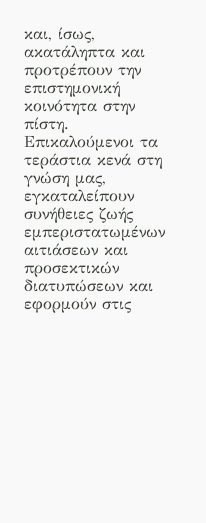και, ίσως, ακατάληπτα και προτρέπουν την επιστημονική κοινότητα στην πίστη. Επικαλούμενοι τα τεράστια κενά στη γνώση μας, εγκαταλείπουν συνήθειες ζωής εμπεριστατωμένων αιτιάσεων και προσεκτικών διατυπώσεων και εφορμούν στις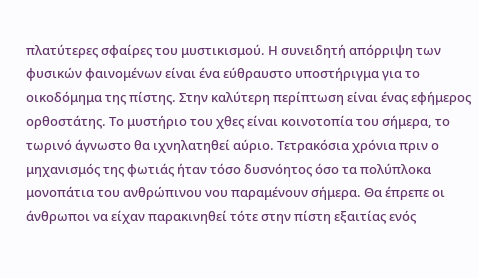πλατύτερες σφαίρες του μυστικισμού. Η συνειδητή απόρριψη των φυσικών φαινομένων είναι ένα εύθραυστο υποστήριγμα για το οικοδόμημα της πίστης. Στην καλύτερη περίπτωση είναι ένας εφήμερος ορθοστάτης. Το μυστήριο του χθες είναι κοινοτοπία του σήμερα, το τωρινό άγνωστο θα ιχνηλατηθεί αύριο. Τετρακόσια χρόνια πριν ο μηχανισμός της φωτιάς ήταν τόσο δυσνόητος όσο τα πολύπλοκα μονοπάτια του ανθρώπινου νου παραμένουν σήμερα. Θα έπρεπε οι άνθρωποι να είχαν παρακινηθεί τότε στην πίστη εξαιτίας ενός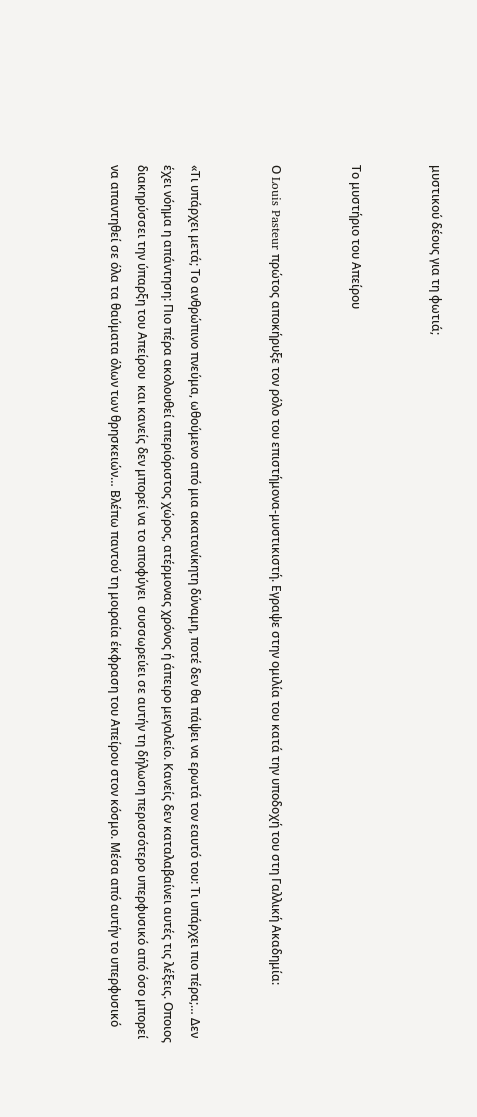μυστικού δέους για τη φωτιά;


Το μυστήριο του Απείρου


Ο Louis Pasteur πρώτος αποκήρυξε τον ρόλο του επιστήμονα-μυστικιστή. Εγραψε στην ομιλία του κατά την υποδοχή του στη Γαλλική Ακαδημία:


«Τι υπάρχει μετά; Το ανθρώπινο πνεύμα, ωθούμενο από μια ακατανίκητη δύναμη, ποτέ δεν θα πάψει να ερωτά τον εαυτό του: Τι υπάρχει πιο πέρα;… Δεν έχει νόημα η απάντηση: Πιο πέρα ακολουθεί απεριόριστος χώρος, ατέρμονας χρόνος ή άπειρο μεγαλείο. Κανείς δεν καταλαβαίνει αυτές τις λέξεις. Οποιος διακηρύσσει την ύπαρξη του Απείρου  και κανείς δεν μπορεί να το αποφύγει  συσσωρεύει σε αυτήν τη δήλωση περισσότερο υπερφυσικό από όσο μπορεί να απαντηθεί σε όλα τα θαύματα όλων των θρησκειών… Βλέπω παντού τη μοιραία έκφραση του Απείρου στον κόσμο. Μέσα από αυτήν το υπερφυσικό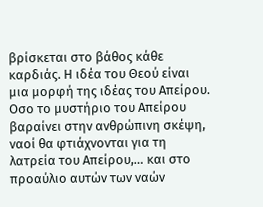βρίσκεται στο βάθος κάθε καρδιάς. Η ιδέα του Θεού είναι μια μορφή της ιδέας του Απείρου. Οσο το μυστήριο του Απείρου βαραίνει στην ανθρώπινη σκέψη, ναοί θα φτιάχνονται για τη λατρεία του Απείρου,… και στο προαύλιο αυτών των ναών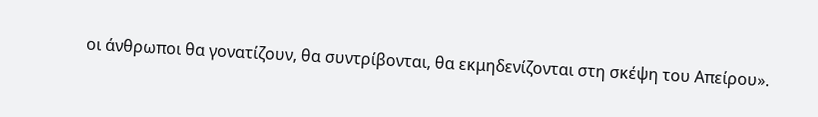οι άνθρωποι θα γονατίζουν, θα συντρίβονται, θα εκμηδενίζονται στη σκέψη του Απείρου».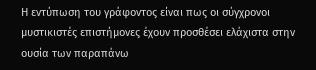Η εντύπωση του γράφοντος είναι πως οι σύγχρονοι μυστικιστές επιστήμονες έχουν προσθέσει ελάχιστα στην ουσία των παραπάνω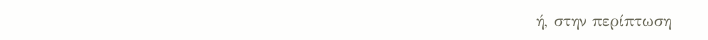ή, στην περίπτωση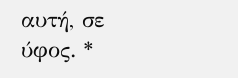αυτή, σε ύφος. *